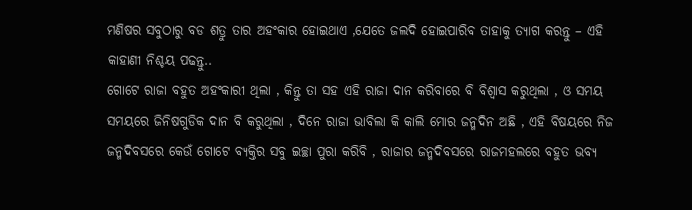ମଣିଷର ସବୁଠାରୁ ବଡ ଶତ୍ରୁ ତାର ଅହଂକାର ହୋଇଥାଏ ,ଯେତେ ଜଲଦି ହୋଇପାରିବ ତାହାକୁ ତ୍ୟାଗ କରନ୍ତୁ – ଏହି କାହାଣୀ ନିଶ୍ଚୟ ପଢନ୍ତୁ..
ଗୋଟେ ରାଜା ବହୁତ ଅହଂକାରୀ ଥିଲା , କିନ୍ତୁ ତା ସହ ଏହି ରାଜା ଦାନ କରିବାରେ ବି ବିଶ୍ୱାସ କରୁଥିଲା , ଓ ସମୟ ସମୟରେ ଜିନିଷଗୁଡିକ ଦାନ ବି କରୁଥିଲା , ଦିନେ ରାଜା ଭାବିଲା କି କାଲି ମୋର ଜନ୍ମଦିନ ଅଛି , ଏହି ବିଷୟରେ ନିଜ ଜନ୍ମଦିବସରେ କେଉଁ ଗୋଟେ ବ୍ୟକ୍ତିର ସବୁ ଇଚ୍ଛା ପୁରା କରିବି , ରାଜାର ଜନ୍ମଦିବସରେ ରାଜମହଲରେ ବହୁତ ଭବ୍ୟ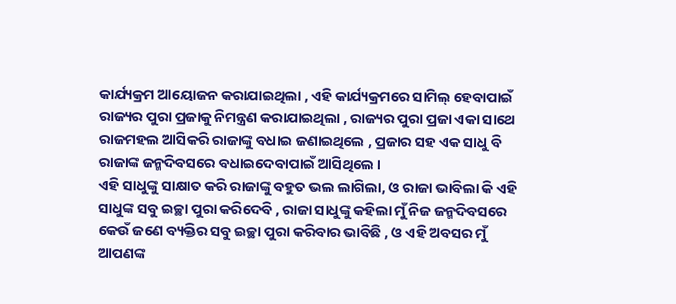କାର୍ଯ୍ୟକ୍ରମ ଆୟୋଜନ କରାଯାଇଥିଲା , ଏହି କାର୍ଯ୍ୟକ୍ରମରେ ସାମିଲ୍ ହେବାପାଇଁ ରାଜ୍ୟର ପୁରା ପ୍ରଜାକୁ ନିମନ୍ତ୍ରଣ କରାଯାଇଥିଲା , ରାଜ୍ୟର ପୁରା ପ୍ରଜା ଏକା ସାଥେ ରାଜମହଲ ଆସିକରି ରାଜାଙ୍କୁ ବଧାଇ ଜଣାଇଥିଲେ , ପ୍ରଜାର ସହ ଏକ ସାଧୁ ବି ରାଜାଙ୍କ ଜନ୍ମଦିବସରେ ବଧାଇଦେବାପାଇଁ ଆସିଥିଲେ ।
ଏହି ସାଧୁଙ୍କୁ ସାକ୍ଷାତ କରି ରାଜାଙ୍କୁ ବହୁତ ଭଲ ଲାଗିଲା, ଓ ରାଜା ଭାବିଲା କି ଏହି ସାଧୁଙ୍କ ସବୁ ଇଚ୍ଛା ପୁରା କରିଦେବି , ରାଜା ସାଧୁଙ୍କୁ କହିଲା ମୁଁ ନିଜ ଜନ୍ମଦିବସରେ କେଉଁ ଜଣେ ବ୍ୟକ୍ତିର ସବୁ ଇଚ୍ଛା ପୁରା କରିବାର ଭାବିଛି , ଓ ଏହି ଅବସର ମୁଁ ଆପଣଙ୍କ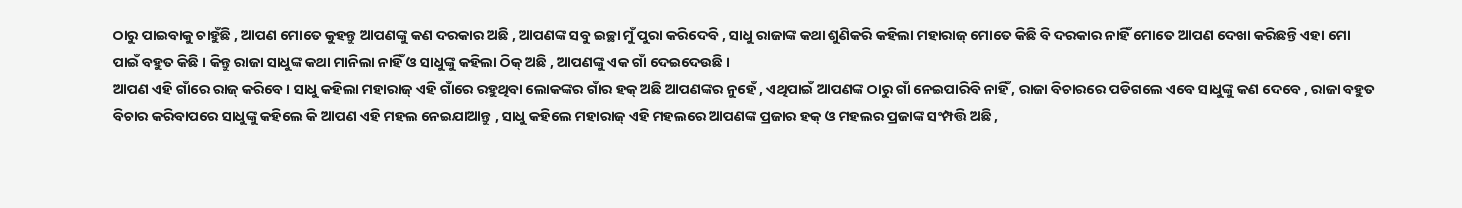ଠାରୁ ପାଇବାକୁ ଚାହୁଁଛି , ଆପଣ ମୋତେ କୁହନ୍ତୁ ଆପଣଙ୍କୁ କଣ ଦରକାର ଅଛି , ଆପଣଙ୍କ ସବୁ ଇଚ୍ଛା ମୁଁ ପୁରା କରିଦେବି , ସାଧୁ ରାଜାଙ୍କ କଥା ଶୁଣିକରି କହିଲା ମହାରାଜ୍ ମୋତେ କିଛି ବି ଦରକାର ନାହିଁ ମୋତେ ଆପଣ ଦେଖା କରିଛନ୍ତି ଏହା ମୋ ପାଇଁ ବହୁତ କିଛି । କିନ୍ତୁ ରାଜା ସାଧୁଙ୍କ କଥା ମାନିଲା ନାହିଁ ଓ ସାଧୁଙ୍କୁ କହିଲା ଠିକ୍ ଅଛି , ଆପଣଙ୍କୁ ଏକ ଗାଁ ଦେଇଦେଉଛି ।
ଆପଣ ଏହି ଗାଁରେ ରାଜ୍ କରିବେ । ସାଧୁ କହିଲା ମହାରାଜ୍ ଏହି ଗାଁରେ ରହୁଥିବା ଲୋକଙ୍କର ଗାଁର ହକ୍ ଅଛି ଆପଣଙ୍କର ନୁହେଁ , ଏଥିପାଇଁ ଆପଣଙ୍କ ଠାରୁ ଗାଁ ନେଇପାରିବି ନାହିଁ , ରାଜା ବିଚାରରେ ପଡିଗଲେ ଏବେ ସାଧୁଙ୍କୁ କଣ ଦେବେ , ରାଜା ବହୁତ ବିଚାର କରିବାପରେ ସାଧୁଙ୍କୁ କହିଲେ କି ଆପଣ ଏହି ମହଲ ନେଇଯାଆନ୍ତୁ , ସାଧୁ କହିଲେ ମହାରାଜ୍ ଏହି ମହଲରେ ଆପଣଙ୍କ ପ୍ରଜାର ହକ୍ ଓ ମହଲର ପ୍ରଜାଙ୍କ ସଂମ୍ପତ୍ତି ଅଛି ,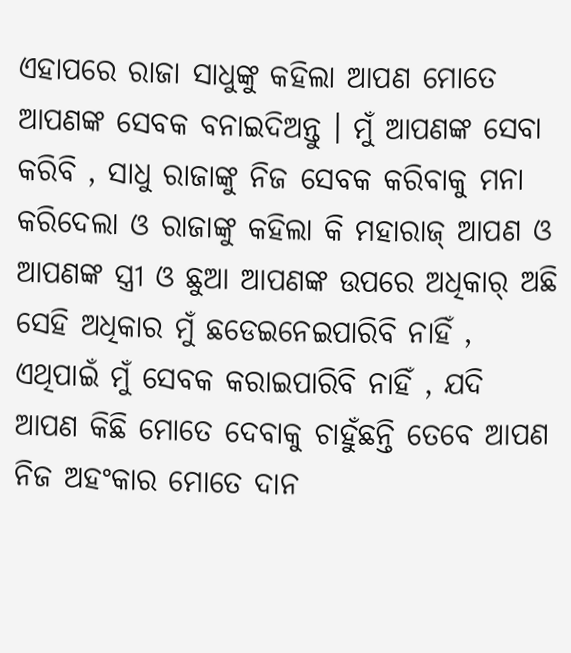ଏହାପରେ ରାଜା ସାଧୁଙ୍କୁ କହିଲା ଆପଣ ମୋତେ ଆପଣଙ୍କ ସେବକ ବନାଇଦିଅନ୍ତୁ । ମୁଁ ଆପଣଙ୍କ ସେବା କରିବି , ସାଧୁ ରାଜାଙ୍କୁ ନିଜ ସେବକ କରିବାକୁ ମନା କରିଦେଲା ଓ ରାଜାଙ୍କୁ କହିଲା କି ମହାରାଜ୍ ଆପଣ ଓ ଆପଣଙ୍କ ସ୍ତ୍ରୀ ଓ ଛୁଆ ଆପଣଙ୍କ ଉପରେ ଅଧିକାର୍ ଅଛି ସେହି ଅଧିକାର ମୁଁ ଛଡେଇନେଇପାରିବି ନାହିଁ , ଏଥିପାଇଁ ମୁଁ ସେବକ କରାଇପାରିବି ନାହିଁ , ଯଦି ଆପଣ କିଛି ମୋତେ ଦେବାକୁ ଚାହୁଁଛନ୍ତି ତେବେ ଆପଣ ନିଜ ଅହଂକାର ମୋତେ ଦାନ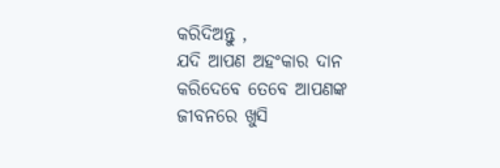କରିଦିଅନ୍ତୁ ,
ଯଦି ଆପଣ ଅହଂକାର ଦାନ କରିଦେବେ ତେବେ ଆପଣଙ୍କ ଜୀବନରେ ଖୁସି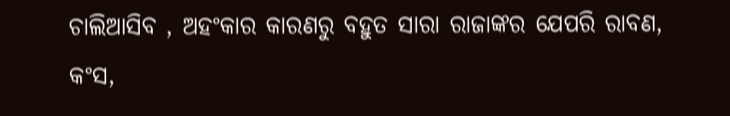ଚାଲିଆସିବ , ଅହଂକାର କାରଣରୁ ବହୁତ ସାରା ରାଜାଙ୍କର ଯେପରି ରାବଣ, କଂସ,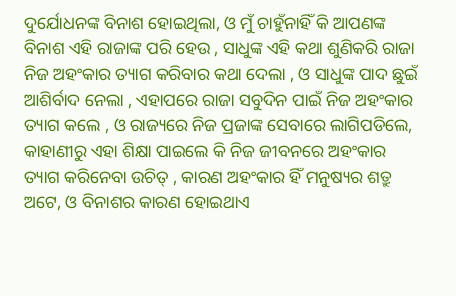ଦୁର୍ଯୋଧନଙ୍କ ବିନାଶ ହୋଇଥିଲା, ଓ ମୁଁ ଚାହୁଁନାହିଁ କି ଆପଣଙ୍କ ବିନାଶ ଏହି ରାଜାଙ୍କ ପରି ହେଉ , ସାଧୁଙ୍କ ଏହି କଥା ଶୁଣିକରି ରାଜା ନିଜ ଅହଂକାର ତ୍ୟାଗ କରିବାର କଥା ଦେଲା , ଓ ସାଧୁଙ୍କ ପାଦ ଛୁଇଁ ଆଶିର୍ବାଦ ନେଲା , ଏହାପରେ ରାଜା ସବୁଦିନ ପାଇଁ ନିଜ ଅହଂକାର ତ୍ୟାଗ କଲେ , ଓ ରାଜ୍ୟରେ ନିଜ ପ୍ରଜାଙ୍କ ସେବାରେ ଲାଗିପଡିଲେ, କାହାଣୀରୁ ଏହା ଶିକ୍ଷା ପାଇଲେ କି ନିଜ ଜୀବନରେ ଅହଂକାର ତ୍ୟାଗ କରିନେବା ଉଚିତ୍ , କାରଣ ଅହଂକାର ହିଁ ମନୁଷ୍ୟର ଶତ୍ରୁ ଅଟେ, ଓ ବିନାଶର କାରଣ ହୋଇଥାଏ